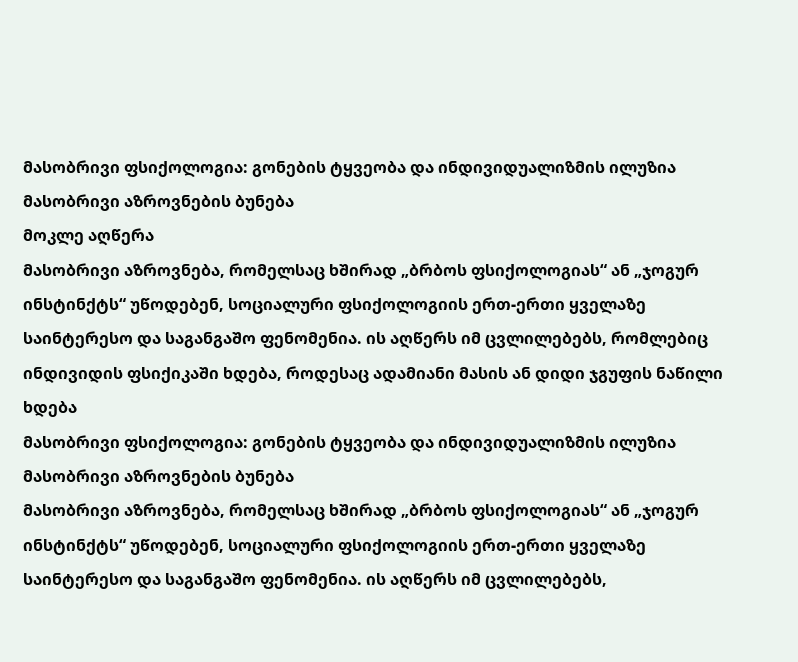მასობრივი ფსიქოლოგია: გონების ტყვეობა და ინდივიდუალიზმის ილუზია მასობრივი აზროვნების ბუნება
მოკლე აღწერა
მასობრივი აზროვნება, რომელსაც ხშირად „ბრბოს ფსიქოლოგიას“ ან „ჯოგურ ინსტინქტს“ უწოდებენ, სოციალური ფსიქოლოგიის ერთ-ერთი ყველაზე საინტერესო და საგანგაშო ფენომენია. ის აღწერს იმ ცვლილებებს, რომლებიც ინდივიდის ფსიქიკაში ხდება, როდესაც ადამიანი მასის ან დიდი ჯგუფის ნაწილი ხდება
მასობრივი ფსიქოლოგია: გონების ტყვეობა და ინდივიდუალიზმის ილუზია
მასობრივი აზროვნების ბუნება
მასობრივი აზროვნება, რომელსაც ხშირად „ბრბოს ფსიქოლოგიას“ ან „ჯოგურ ინსტინქტს“ უწოდებენ, სოციალური ფსიქოლოგიის ერთ-ერთი ყველაზე საინტერესო და საგანგაშო ფენომენია. ის აღწერს იმ ცვლილებებს,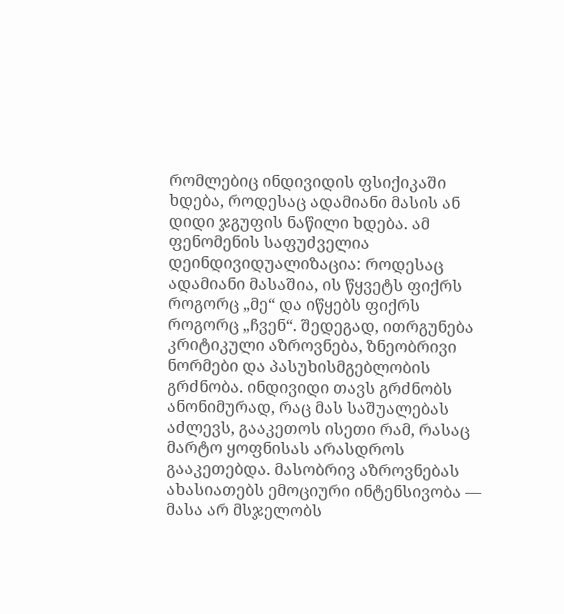რომლებიც ინდივიდის ფსიქიკაში ხდება, როდესაც ადამიანი მასის ან დიდი ჯგუფის ნაწილი ხდება. ამ ფენომენის საფუძველია დეინდივიდუალიზაცია: როდესაც ადამიანი მასაშია, ის წყვეტს ფიქრს როგორც „მე“ და იწყებს ფიქრს როგორც „ჩვენ“. შედეგად, ითრგუნება კრიტიკული აზროვნება, ზნეობრივი ნორმები და პასუხისმგებლობის გრძნობა. ინდივიდი თავს გრძნობს ანონიმურად, რაც მას საშუალებას აძლევს, გააკეთოს ისეთი რამ, რასაც მარტო ყოფნისას არასდროს გააკეთებდა. მასობრივ აზროვნებას ახასიათებს ემოციური ინტენსივობა — მასა არ მსჯელობს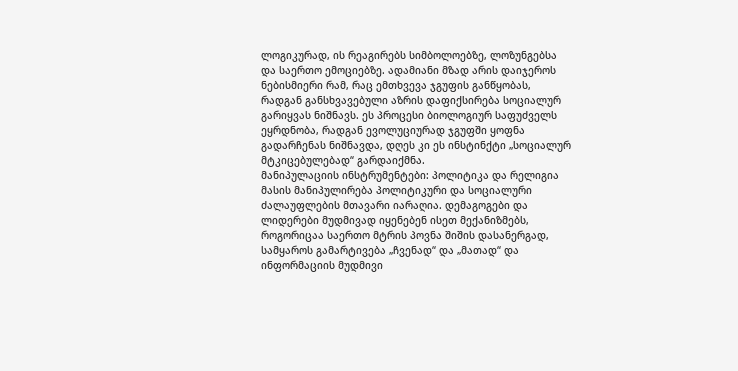ლოგიკურად, ის რეაგირებს სიმბოლოებზე, ლოზუნგებსა და საერთო ემოციებზე. ადამიანი მზად არის დაიჯეროს ნებისმიერი რამ, რაც ემთხვევა ჯგუფის განწყობას, რადგან განსხვავებული აზრის დაფიქსირება სოციალურ გარიყვას ნიშნავს. ეს პროცესი ბიოლოგიურ საფუძველს ეყრდნობა, რადგან ევოლუციურად ჯგუფში ყოფნა გადარჩენას ნიშნავდა, დღეს კი ეს ინსტინქტი „სოციალურ მტკიცებულებად“ გარდაიქმნა.
მანიპულაციის ინსტრუმენტები: პოლიტიკა და რელიგია
მასის მანიპულირება პოლიტიკური და სოციალური ძალაუფლების მთავარი იარაღია. დემაგოგები და ლიდერები მუდმივად იყენებენ ისეთ მექანიზმებს, როგორიცაა საერთო მტრის პოვნა შიშის დასანერგად, სამყაროს გამარტივება „ჩვენად“ და „მათად“ და ინფორმაციის მუდმივი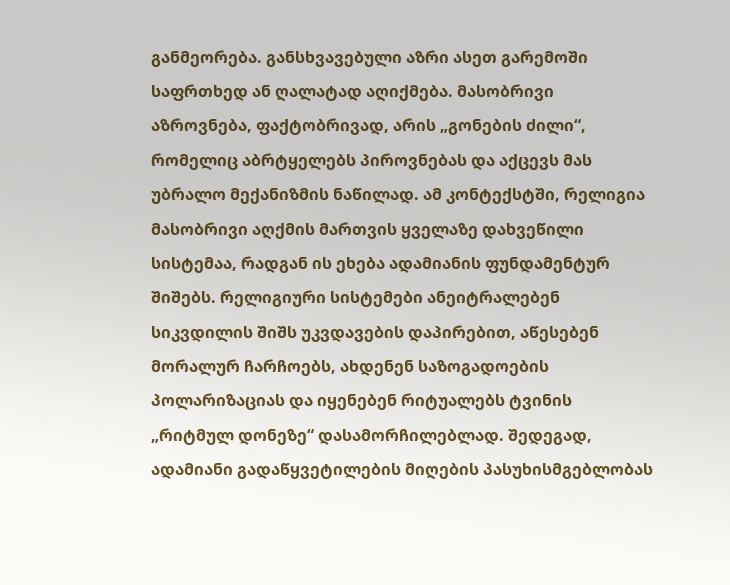განმეორება. განსხვავებული აზრი ასეთ გარემოში საფრთხედ ან ღალატად აღიქმება. მასობრივი აზროვნება, ფაქტობრივად, არის „გონების ძილი“, რომელიც აბრტყელებს პიროვნებას და აქცევს მას უბრალო მექანიზმის ნაწილად. ამ კონტექსტში, რელიგია მასობრივი აღქმის მართვის ყველაზე დახვეწილი სისტემაა, რადგან ის ეხება ადამიანის ფუნდამენტურ შიშებს. რელიგიური სისტემები ანეიტრალებენ სიკვდილის შიშს უკვდავების დაპირებით, აწესებენ მორალურ ჩარჩოებს, ახდენენ საზოგადოების პოლარიზაციას და იყენებენ რიტუალებს ტვინის „რიტმულ დონეზე“ დასამორჩილებლად. შედეგად, ადამიანი გადაწყვეტილების მიღების პასუხისმგებლობას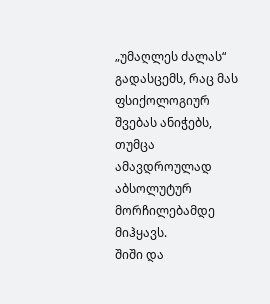„უმაღლეს ძალას“ გადასცემს, რაც მას ფსიქოლოგიურ შვებას ანიჭებს, თუმცა ამავდროულად აბსოლუტურ მორჩილებამდე მიჰყავს.
შიში და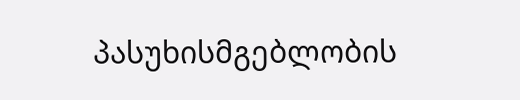პასუხისმგებლობის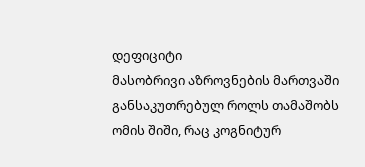დეფიციტი
მასობრივი აზროვნების მართვაში განსაკუთრებულ როლს თამაშობს ომის შიში, რაც კოგნიტურ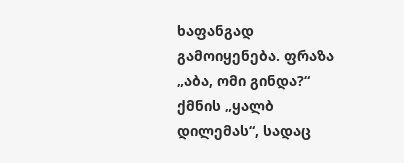ხაფანგად გამოიყენება. ფრაზა „აბა, ომი გინდა?“ ქმნის „ყალბ დილემას“, სადაც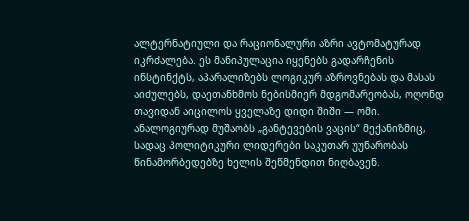ალტერნატიული და რაციონალური აზრი ავტომატურად იკრძალება. ეს მანიპულაცია იყენებს გადარჩენის ინსტინქტს, აპარალიზებს ლოგიკურ აზროვნებას და მასას აიძულებს, დაეთანხმოს ნებისმიერ მდგომარეობას, ოღონდ თავიდან აიცილოს ყველაზე დიდი შიში — ომი. ანალოგიურად მუშაობს „განტევების ვაცის“ მექანიზმიც, სადაც პოლიტიკური ლიდერები საკუთარ უუნარობას წინამორბედებზე ხელის შეწმენდით ნიღბავენ.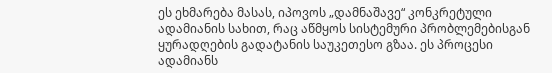ეს ეხმარება მასას, იპოვოს „დამნაშავე“ კონკრეტული ადამიანის სახით, რაც აწმყოს სისტემური პრობლემებისგან ყურადღების გადატანის საუკეთესო გზაა. ეს პროცესი ადამიანს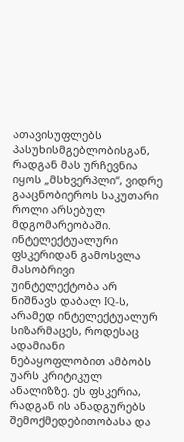ათავისუფლებს პასუხისმგებლობისგან, რადგან მას ურჩევნია იყოს „მსხვერპლი“, ვიდრე გააცნობიეროს საკუთარი როლი არსებულ მდგომარეობაში.
ინტელექტუალური ფსკერიდან გამოსვლა
მასობრივი უინტელექტობა არ ნიშნავს დაბალ IQ-ს, არამედ ინტელექტუალურ სიზარმაცეს, როდესაც ადამიანი ნებაყოფლობით ამბობს უარს კრიტიკულ ანალიზზე. ეს ფსკერია, რადგან ის ანადგურებს შემოქმედებითობასა და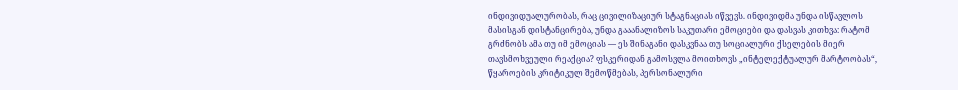ინდივიდუალურობას, რაც ცივილიზაციურ სტაგნაციას იწვევს. ინდივიდმა უნდა ისწავლოს მასისგან დისტანცირება, უნდა გააანალიზოს საკუთარი ემოციები და დასვას კითხვა: რატომ გრძნობს ამა თუ იმ ემოციას — ეს შინაგანი დასკვნაა თუ სოციალური ქსელების მიერ თავსმოხვეული რეაქცია? ფსკერიდან გამოსვლა მოითხოვს „ინტელექტუალურ მარტოობას“, წყაროების კრიტიკულ შემოწმებას, პერსონალური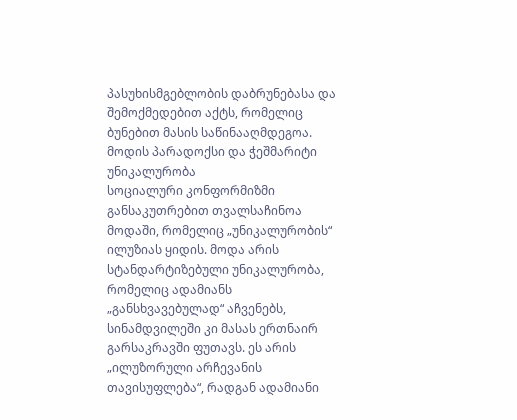პასუხისმგებლობის დაბრუნებასა და შემოქმედებით აქტს, რომელიც ბუნებით მასის საწინააღმდეგოა.
მოდის პარადოქსი და ჭეშმარიტი უნიკალურობა
სოციალური კონფორმიზმი განსაკუთრებით თვალსაჩინოა მოდაში, რომელიც „უნიკალურობის“ ილუზიას ყიდის. მოდა არის სტანდარტიზებული უნიკალურობა, რომელიც ადამიანს „განსხვავებულად“ აჩვენებს, სინამდვილეში კი მასას ერთნაირ გარსაკრავში ფუთავს. ეს არის „ილუზორული არჩევანის თავისუფლება“, რადგან ადამიანი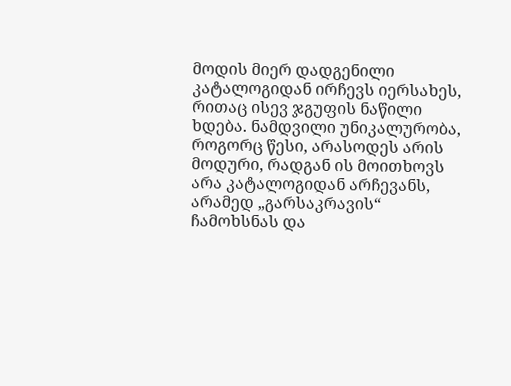მოდის მიერ დადგენილი კატალოგიდან ირჩევს იერსახეს, რითაც ისევ ჯგუფის ნაწილი ხდება. ნამდვილი უნიკალურობა, როგორც წესი, არასოდეს არის მოდური, რადგან ის მოითხოვს არა კატალოგიდან არჩევანს, არამედ „გარსაკრავის“ ჩამოხსნას და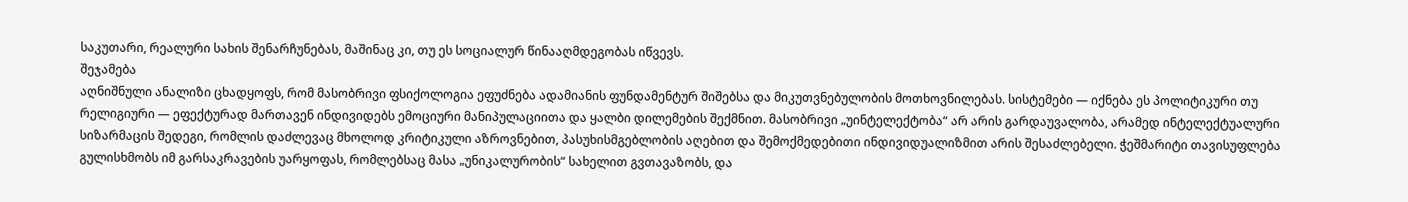საკუთარი, რეალური სახის შენარჩუნებას, მაშინაც კი, თუ ეს სოციალურ წინააღმდეგობას იწვევს.
შეჯამება
აღნიშნული ანალიზი ცხადყოფს, რომ მასობრივი ფსიქოლოგია ეფუძნება ადამიანის ფუნდამენტურ შიშებსა და მიკუთვნებულობის მოთხოვნილებას. სისტემები — იქნება ეს პოლიტიკური თუ რელიგიური — ეფექტურად მართავენ ინდივიდებს ემოციური მანიპულაციითა და ყალბი დილემების შექმნით. მასობრივი „უინტელექტობა“ არ არის გარდაუვალობა, არამედ ინტელექტუალური სიზარმაცის შედეგი, რომლის დაძლევაც მხოლოდ კრიტიკული აზროვნებით, პასუხისმგებლობის აღებით და შემოქმედებითი ინდივიდუალიზმით არის შესაძლებელი. ჭეშმარიტი თავისუფლება გულისხმობს იმ გარსაკრავების უარყოფას, რომლებსაც მასა „უნიკალურობის“ სახელით გვთავაზობს, და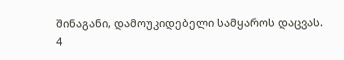შინაგანი, დამოუკიდებელი სამყაროს დაცვას.
4